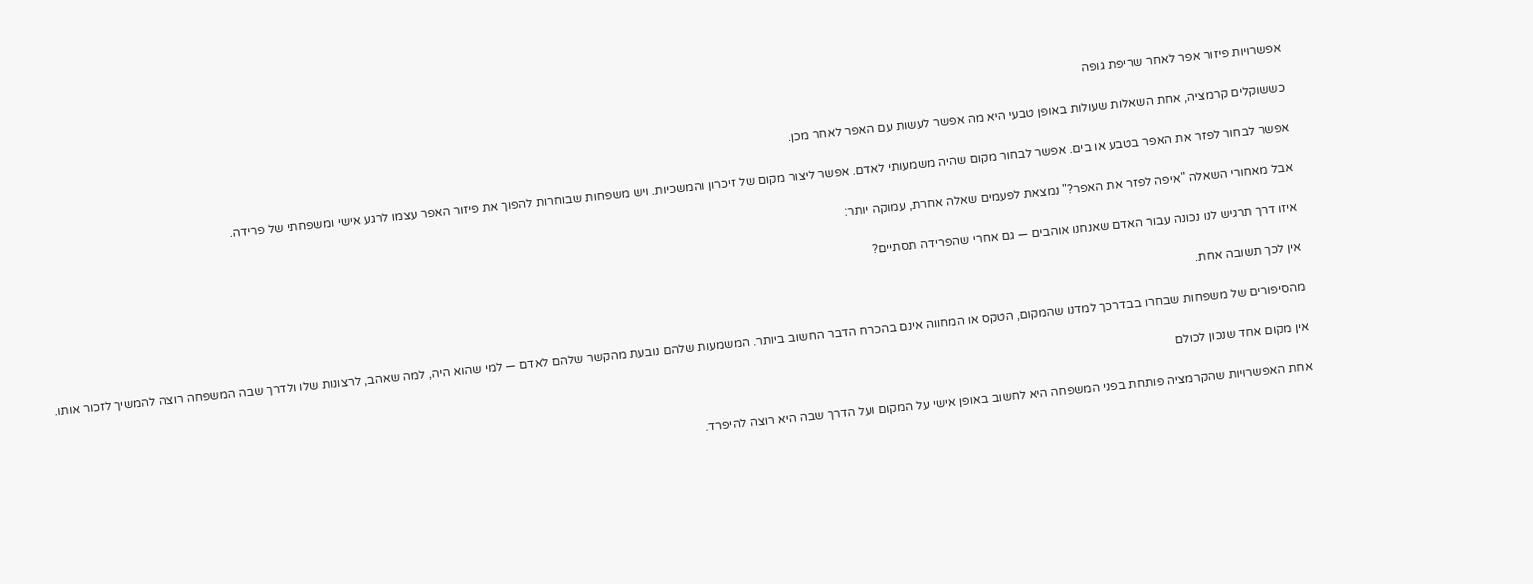אפשרויות פיזור אפר לאחר שריפת גופה

כששוקלים קרמציה, אחת השאלות שעולות באופן טבעי היא מה אפשר לעשות עם האפר לאחר מכן.

אפשר לבחור לפזר את האפר בטבע או בים. אפשר לבחור מקום שהיה משמעותי לאדם. אפשר ליצור מקום של זיכרון והמשכיות. ויש משפחות שבוחרות להפוך את פיזור האפר עצמו לרגע אישי ומשפחתי של פרידה.

אבל מאחורי השאלה "איפה לפזר את האפר?" נמצאת לפעמים שאלה אחרת, עמוקה יותר:

איזו דרך תרגיש לנו נכונה עבור האדם שאנחנו אוהבים — גם אחרי שהפרידה תסתיים?

אין לכך תשובה אחת.

מהסיפורים של משפחות שבחרו בבדרכך למדנו שהמקום, הטקס או המחווה אינם בהכרח הדבר החשוב ביותר. המשמעות שלהם נובעת מהקשר שלהם לאדם — למי שהוא היה, למה שאהב, לרצונות שלו ולדרך שבה המשפחה רוצה להמשיך לזכור אותו.

אין מקום אחד שנכון לכולם

אחת האפשרויות שהקרמציה פותחת בפני המשפחה היא לחשוב באופן אישי על המקום ועל הדרך שבה היא רוצה להיפרד.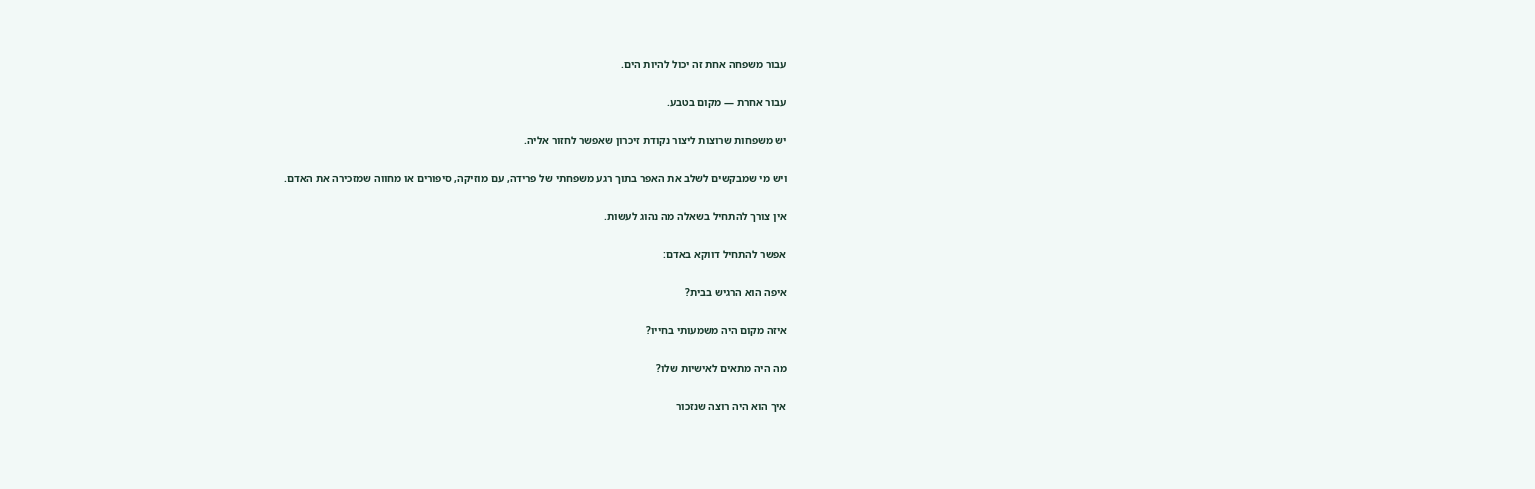עבור משפחה אחת זה יכול להיות הים.

עבור אחרת — מקום בטבע.

יש משפחות שרוצות ליצור נקודת זיכרון שאפשר לחזור אליה.

ויש מי שמבקשים לשלב את האפר בתוך רגע משפחתי של פרידה, עם מוזיקה, סיפורים או מחווה שמזכירה את האדם.

אין צורך להתחיל בשאלה מה נהוג לעשות.

אפשר להתחיל דווקא באדם:

איפה הוא הרגיש בבית?

איזה מקום היה משמעותי בחייו?

מה היה מתאים לאישיות שלו?

איך הוא היה רוצה שנזכור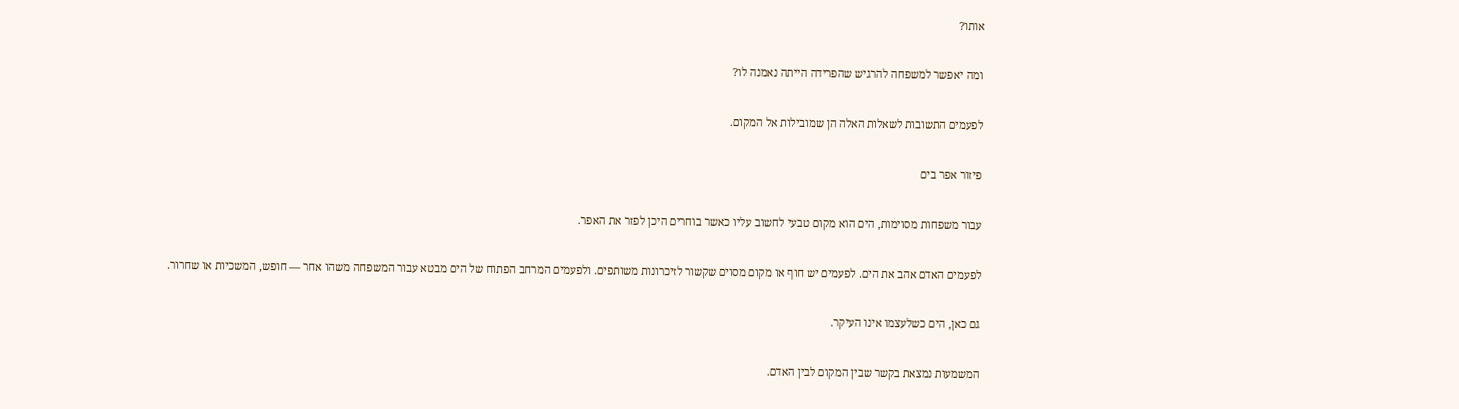אותו?

ומה יאפשר למשפחה להרגיש שהפרידה הייתה נאמנה לו?

לפעמים התשובות לשאלות האלה הן שמובילות אל המקום.

פיזור אפר בים

עבור משפחות מסוימות, הים הוא מקום טבעי לחשוב עליו כאשר בוחרים היכן לפזר את האפר.

לפעמים האדם אהב את הים. לפעמים יש חוף או מקום מסוים שקשור לזיכרונות משותפים. ולפעמים המרחב הפתוח של הים מבטא עבור המשפחה משהו אחר — חופש, המשכיות או שחרור.

גם כאן, הים כשלעצמו אינו העיקר.

המשמעות נמצאת בקשר שבין המקום לבין האדם.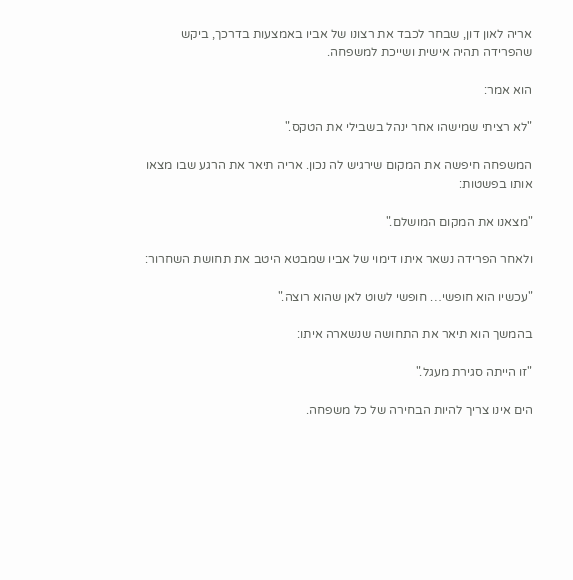אריה לאון דון, שבחר לכבד את רצונו של אביו באמצעות בדרכך, ביקש שהפרידה תהיה אישית ושייכת למשפחה.

הוא אמר:

"לא רציתי שמישהו אחר ינהל בשבילי את הטקס."

המשפחה חיפשה את המקום שירגיש לה נכון. אריה תיאר את הרגע שבו מצאו אותו בפשטות:

"מצאנו את המקום המושלם."

ולאחר הפרידה נשאר איתו דימוי של אביו שמבטא היטב את תחושת השחרור:

"עכשיו הוא חופשי… חופשי לשוט לאן שהוא רוצה."

בהמשך הוא תיאר את התחושה שנשארה איתו:

"זו הייתה סגירת מעגל."

הים אינו צריך להיות הבחירה של כל משפחה.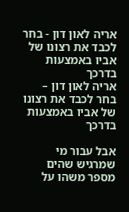אריה לאון דון - בחר לכבד את רצונו של אביו באמצעות בדרכך
אריה לאון דון – בחר לכבד את רצונו של אביו באמצעות בדרכך

אבל עבור מי שמרגיש שהים מספר משהו על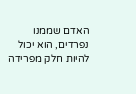האדם שממנו נפרדים, הוא יכול להיות חלק מפרידה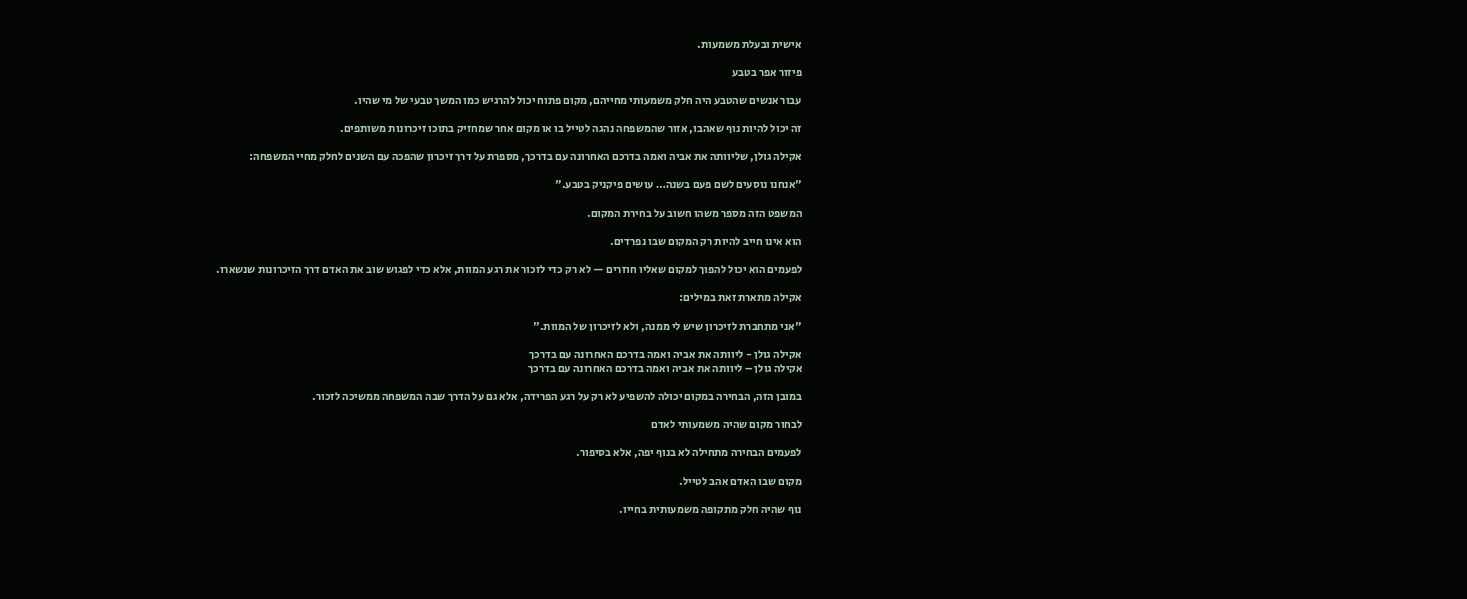אישית ובעלת משמעות.

פיזור אפר בטבע

עבור אנשים שהטבע היה חלק משמעותי מחייהם, מקום פתוח יכול להרגיש כמו המשך טבעי של מי שהיו.

זה יכול להיות נוף שאהבו, אזור שהמשפחה נהגה לטייל בו או מקום אחר שמחזיק בתוכו זיכרונות משותפים.

אקילה גולן, שליוותה את אביה ואמה בדרכם האחרונה עם בדרכך, מספרת על דרך זיכרון שהפכה עם השנים לחלק מחיי המשפחה:

"אנחנו נוסעים לשם פעם בשנה… עושים פיקניק בטבע."

המשפט הזה מספר משהו חשוב על בחירת המקום.

הוא אינו חייב להיות רק המקום שבו נפרדים.

לפעמים הוא יכול להפוך למקום שאליו חוזרים — לא רק כדי לזכור את רגע המוות, אלא כדי לפגוש שוב את האדם דרך הזיכרונות שנשארו.

אקילה מתארת זאת במילים:

"אני מתחברת לזיכרון שיש לי ממנה, ולא לזיכרון של המוות."

אקילה גולן - ליוותה את אביה ואמה בדרכם האחרונה עם בדרכך
אקילה גולן – ליוותה את אביה ואמה בדרכם האחרונה עם בדרכך

במובן הזה, הבחירה במקום יכולה להשפיע לא רק על רגע הפרידה, אלא גם על הדרך שבה המשפחה ממשיכה לזכור.

לבחור מקום שהיה משמעותי לאדם

לפעמים הבחירה מתחילה לא בנוף יפה, אלא בסיפור.

מקום שבו האדם אהב לטייל.

נוף שהיה חלק מתקופה משמעותית בחייו.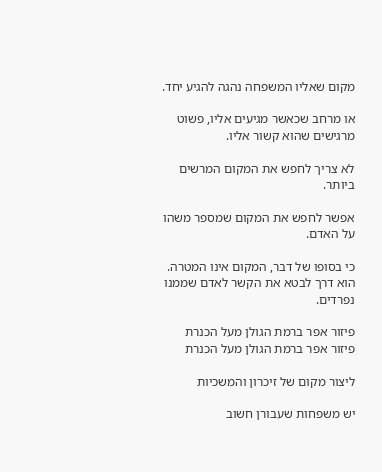מקום שאליו המשפחה נהגה להגיע יחד.

או מרחב שכאשר מגיעים אליו, פשוט מרגישים שהוא קשור אליו.

לא צריך לחפש את המקום המרשים ביותר.

אפשר לחפש את המקום שמספר משהו על האדם.

כי בסופו של דבר, המקום אינו המטרה. הוא דרך לבטא את הקשר לאדם שממנו נפרדים.

פיזור אפר ברמת הגולן מעל הכנרת
פיזור אפר ברמת הגולן מעל הכנרת

ליצור מקום של זיכרון והמשכיות

יש משפחות שעבורן חשוב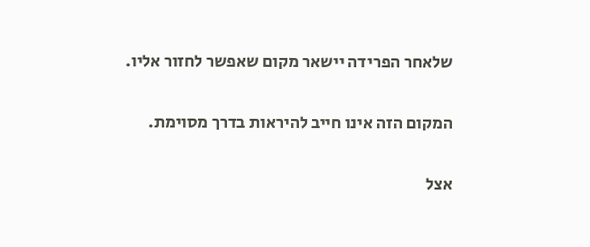שלאחר הפרידה יישאר מקום שאפשר לחזור אליו.

המקום הזה אינו חייב להיראות בדרך מסוימת.

אצל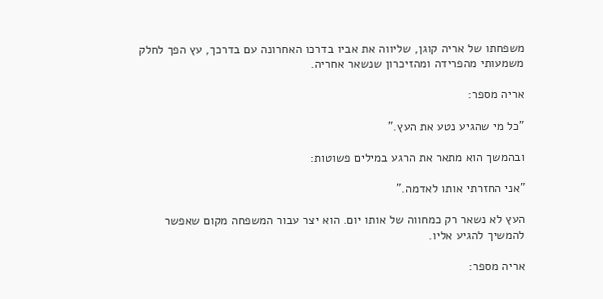משפחתו של אריה קוגן, שליווה את אביו בדרכו האחרונה עם בדרכך, עץ הפך לחלק משמעותי מהפרידה ומהזיכרון שנשאר אחריה.

אריה מספר:

"כל מי שהגיע נטע את העץ."

ובהמשך הוא מתאר את הרגע במילים פשוטות:

"אני החזרתי אותו לאדמה."

העץ לא נשאר רק כמחווה של אותו יום. הוא יצר עבור המשפחה מקום שאפשר להמשיך להגיע אליו.

אריה מספר: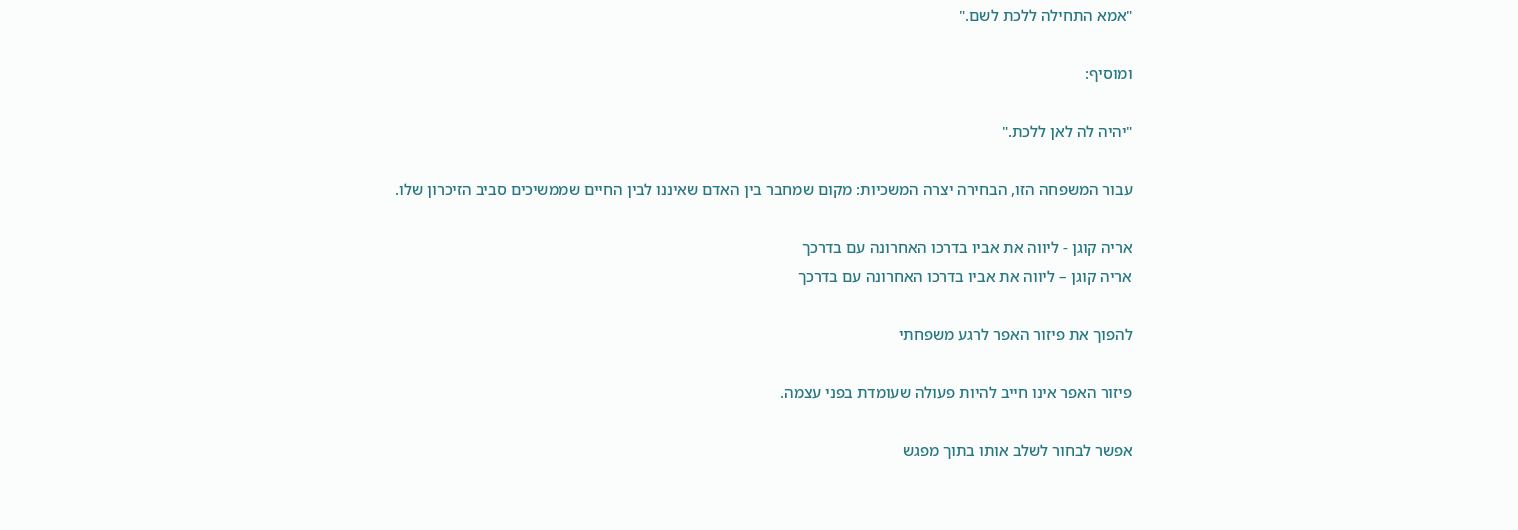"אמא התחילה ללכת לשם."

ומוסיף:

"יהיה לה לאן ללכת."

עבור המשפחה הזו, הבחירה יצרה המשכיות: מקום שמחבר בין האדם שאיננו לבין החיים שממשיכים סביב הזיכרון שלו.

אריה קוגן - ליווה את אביו בדרכו האחרונה עם בדרכך
אריה קוגן – ליווה את אביו בדרכו האחרונה עם בדרכך

להפוך את פיזור האפר לרגע משפחתי

פיזור האפר אינו חייב להיות פעולה שעומדת בפני עצמה.

אפשר לבחור לשלב אותו בתוך מפגש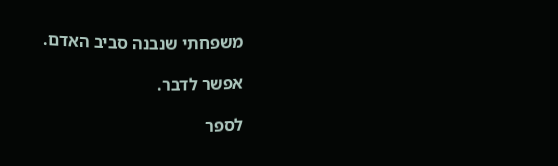משפחתי שנבנה סביב האדם.

אפשר לדבר.

לספר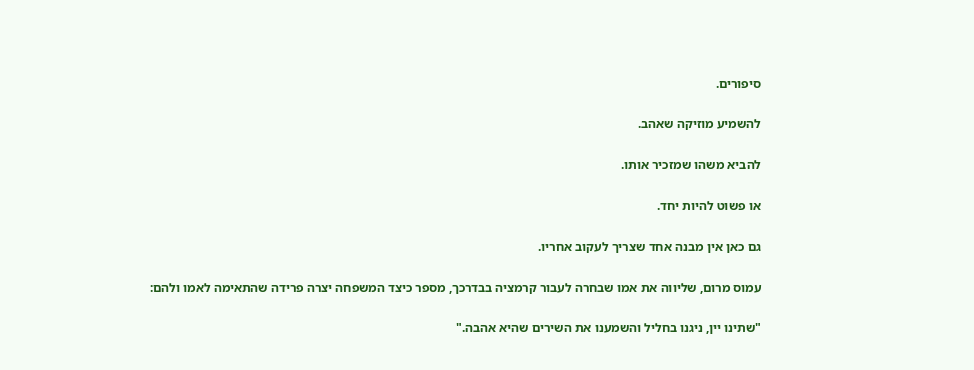סיפורים.

להשמיע מוזיקה שאהב.

להביא משהו שמזכיר אותו.

או פשוט להיות יחד.

גם כאן אין מבנה אחד שצריך לעקוב אחריו.

עמוס מרום, שליווה את אמו שבחרה לעבור קרמציה בבדרכך, מספר כיצד המשפחה יצרה פרידה שהתאימה לאמו ולהם:

"שתינו יין, ניגנו בחליל והשמענו את השירים שהיא אהבה."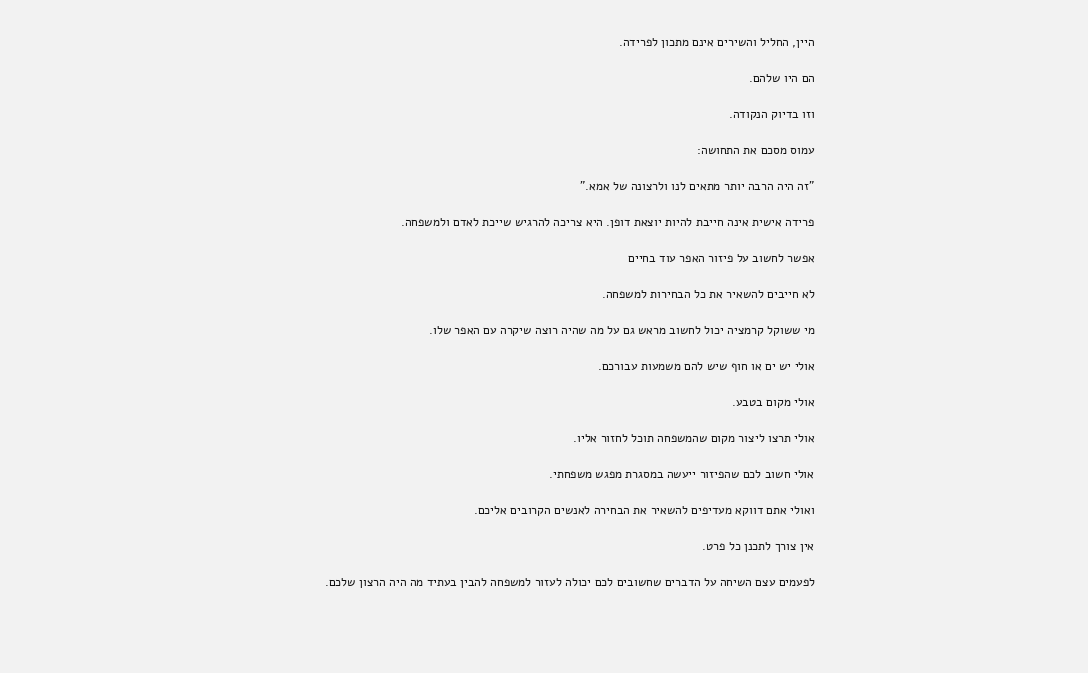היין, החליל והשירים אינם מתכון לפרידה.

הם היו שלהם.

וזו בדיוק הנקודה.

עמוס מסכם את התחושה:

"זה היה הרבה יותר מתאים לנו ולרצונה של אמא."

פרידה אישית אינה חייבת להיות יוצאת דופן. היא צריכה להרגיש שייכת לאדם ולמשפחה.

אפשר לחשוב על פיזור האפר עוד בחיים

לא חייבים להשאיר את כל הבחירות למשפחה.

מי ששוקל קרמציה יכול לחשוב מראש גם על מה שהיה רוצה שיקרה עם האפר שלו.

אולי יש ים או חוף שיש להם משמעות עבורכם.

אולי מקום בטבע.

אולי תרצו ליצור מקום שהמשפחה תוכל לחזור אליו.

אולי חשוב לכם שהפיזור ייעשה במסגרת מפגש משפחתי.

ואולי אתם דווקא מעדיפים להשאיר את הבחירה לאנשים הקרובים אליכם.

אין צורך לתכנן כל פרט.

לפעמים עצם השיחה על הדברים שחשובים לכם יכולה לעזור למשפחה להבין בעתיד מה היה הרצון שלכם.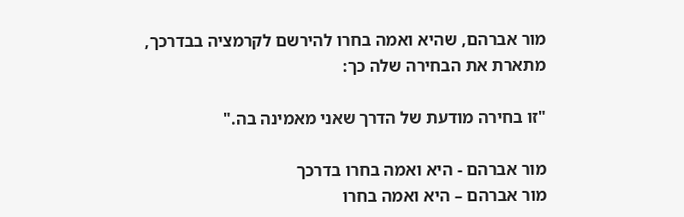מור אברהם, שהיא ואמה בחרו להירשם לקרמציה בבדרכך, מתארת את הבחירה שלה כך:

"זו בחירה מודעת של הדרך שאני מאמינה בה."

מור אברהם - היא ואמה בחרו בדרכך
מור אברהם – היא ואמה בחרו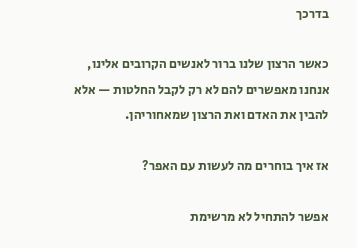בדרכך

כאשר הרצון שלנו ברור לאנשים הקרובים אלינו, אנחנו מאפשרים להם לא רק לקבל החלטות — אלא להבין את האדם ואת הרצון שמאחוריהן.

אז איך בוחרים מה לעשות עם האפר?

אפשר להתחיל לא מרשימת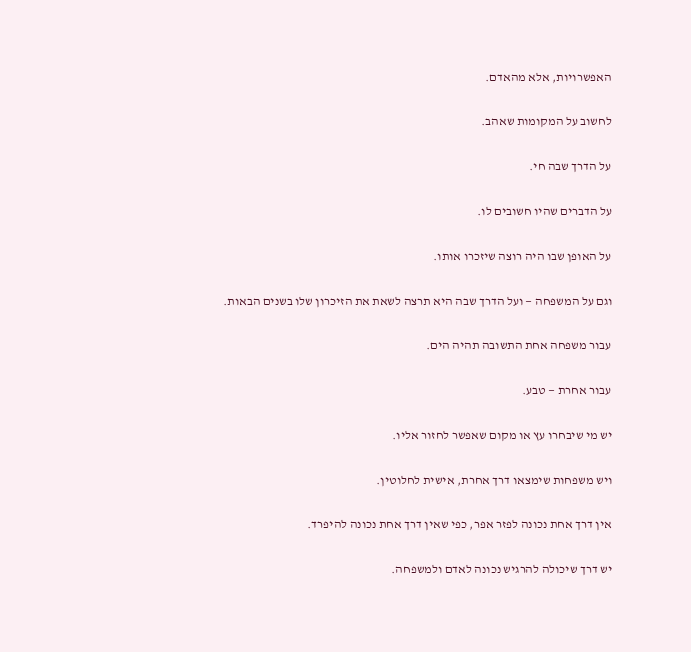האפשרויות, אלא מהאדם.

לחשוב על המקומות שאהב.

על הדרך שבה חי.

על הדברים שהיו חשובים לו.

על האופן שבו היה רוצה שיזכרו אותו.

וגם על המשפחה — ועל הדרך שבה היא תרצה לשאת את הזיכרון שלו בשנים הבאות.

עבור משפחה אחת התשובה תהיה הים.

עבור אחרת — טבע.

יש מי שיבחרו עץ או מקום שאפשר לחזור אליו.

ויש משפחות שימצאו דרך אחרת, אישית לחלוטין.

אין דרך אחת נכונה לפזר אפר, כפי שאין דרך אחת נכונה להיפרד.

יש דרך שיכולה להרגיש נכונה לאדם ולמשפחה.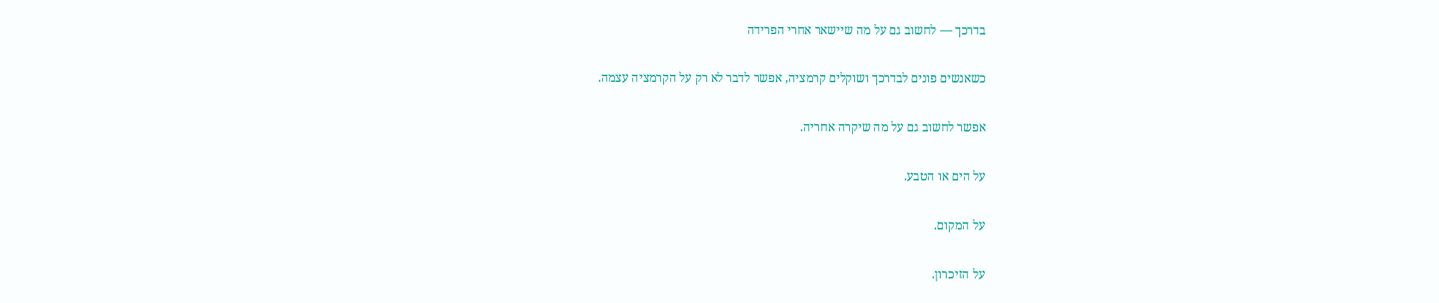בדרכך — לחשוב גם על מה שיישאר אחרי הפרידה

כשאנשים פונים לבדרכך ושוקלים קרמציה, אפשר לדבר לא רק על הקרמציה עצמה.

אפשר לחשוב גם על מה שיקרה אחריה.

על הים או הטבע.

על המקום.

על הזיכרון.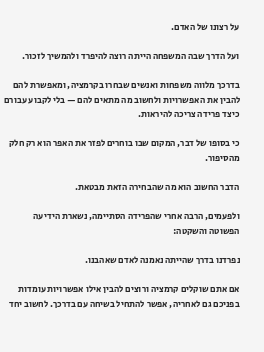על רצונו של האדם.

ועל הדרך שבה המשפחה הייתה רוצה להיפרד ולהמשיך לזכור.

בדרכך מלווה משפחות ואנשים שבחרו בקרמציה, ומאפשרת להם להבין את האפשרויות ולחשוב מה מתאים להם — בלי לקבוע עבורם כיצד פרידה צריכה להיראות.

כי בסופו של דבר, המקום שבו בוחרים לפזר את האפר הוא רק חלק מהסיפור.

הדבר החשוב הוא מה שהבחירה הזאת מבטאת.

ולפעמים, הרבה אחרי שהפרידה הסתיימה, נשארת הידיעה הפשוטה והשקטה:

נפרדנו בדרך שהייתה נאמנה לאדם שאהבנו.

אם אתם שוקלים קרמציה ורוצים להבין אילו אפשרויות עומדות בפניכם גם לאחריה, אפשר להתחיל בשיחה עם בדרכך. לחשוב יחד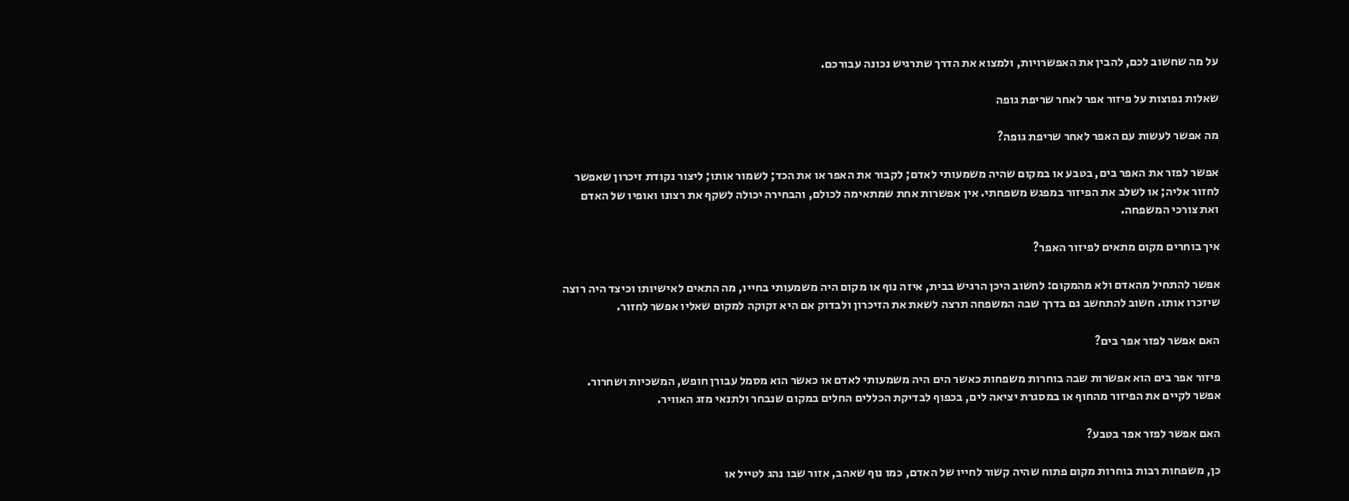על מה שחשוב לכם, להבין את האפשרויות, ולמצוא את הדרך שתרגיש נכונה עבורכם.

שאלות נפוצות על פיזור אפר לאחר שריפת גופה

מה אפשר לעשות עם האפר לאחר שריפת גופה?

אפשר לפזר את האפר בים, בטבע או במקום שהיה משמעותי לאדם; לקבור את האפר או את הכד; לשמור אותו; ליצור נקודת זיכרון שאפשר לחזור אליה; או לשלב את הפיזור במפגש משפחתי. אין אפשרות אחת שמתאימה לכולם, והבחירה יכולה לשקף את רצונו ואופיו של האדם ואת צורכי המשפחה.

איך בוחרים מקום מתאים לפיזור האפר?

אפשר להתחיל מהאדם ולא מהמקום: לחשוב היכן הרגיש בבית, איזה נוף או מקום היה משמעותי בחייו, מה התאים לאישיותו וכיצד היה רוצה שיזכרו אותו. חשוב להתחשב גם בדרך שבה המשפחה תרצה לשאת את הזיכרון ולבדוק אם היא זקוקה למקום שאליו אפשר לחזור.

האם אפשר לפזר אפר בים?

פיזור אפר בים הוא אפשרות שבה בוחרות משפחות כאשר הים היה משמעותי לאדם או כאשר הוא מסמל עבורן חופש, המשכיות ושחרור. אפשר לקיים את הפיזור מהחוף או במסגרת יציאה לים, בכפוף לבדיקת הכללים החלים במקום שנבחר ולתנאי מזג האוויר.

האם אפשר לפזר אפר בטבע?

כן, משפחות רבות בוחרות מקום פתוח שהיה קשור לחייו של האדם, כמו נוף שאהב, אזור שבו נהג לטייל או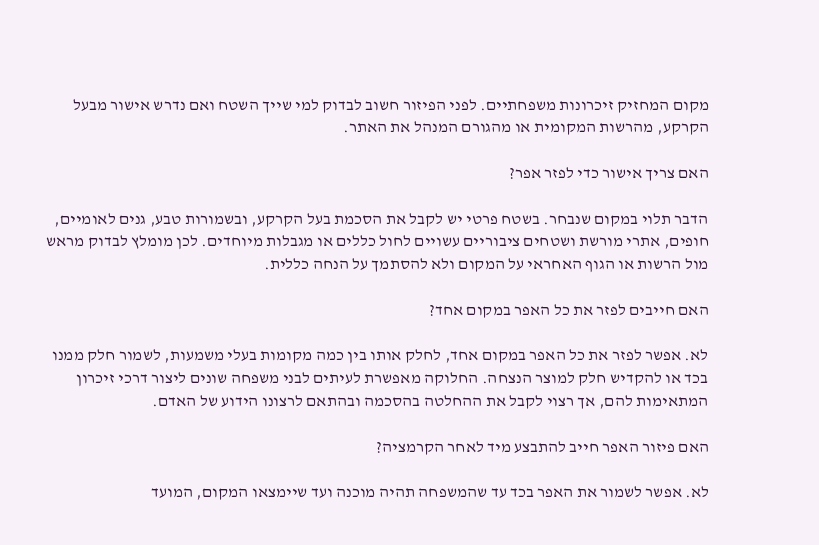מקום המחזיק זיכרונות משפחתיים. לפני הפיזור חשוב לבדוק למי שייך השטח ואם נדרש אישור מבעל הקרקע, מהרשות המקומית או מהגורם המנהל את האתר.

האם צריך אישור כדי לפזר אפר?

הדבר תלוי במקום שנבחר. בשטח פרטי יש לקבל את הסכמת בעל הקרקע, ובשמורות טבע, גנים לאומיים, חופים, אתרי מורשת ושטחים ציבוריים עשויים לחול כללים או מגבלות מיוחדים. לכן מומלץ לבדוק מראש מול הרשות או הגוף האחראי על המקום ולא להסתמך על הנחה כללית.

האם חייבים לפזר את כל האפר במקום אחד?

לא. אפשר לפזר את כל האפר במקום אחד, לחלק אותו בין כמה מקומות בעלי משמעות, לשמור חלק ממנו בכד או להקדיש חלק למוצר הנצחה. החלוקה מאפשרת לעיתים לבני משפחה שונים ליצור דרכי זיכרון המתאימות להם, אך רצוי לקבל את ההחלטה בהסכמה ובהתאם לרצונו הידוע של האדם.

האם פיזור האפר חייב להתבצע מיד לאחר הקרמציה?

לא. אפשר לשמור את האפר בכד עד שהמשפחה תהיה מוכנה ועד שיימצאו המקום, המועד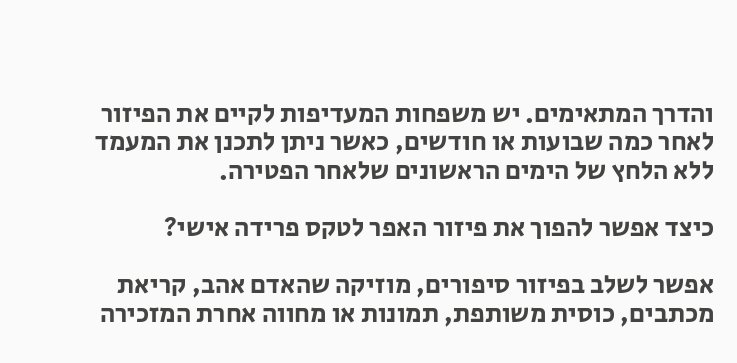והדרך המתאימים. יש משפחות המעדיפות לקיים את הפיזור לאחר כמה שבועות או חודשים, כאשר ניתן לתכנן את המעמד ללא הלחץ של הימים הראשונים שלאחר הפטירה.

כיצד אפשר להפוך את פיזור האפר לטקס פרידה אישי?

אפשר לשלב בפיזור סיפורים, מוזיקה שהאדם אהב, קריאת מכתבים, כוסית משותפת, תמונות או מחווה אחרת המזכירה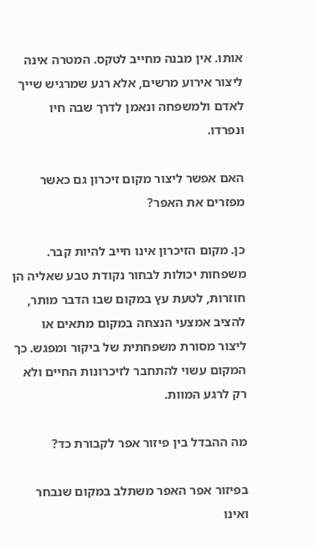אותו. אין מבנה מחייב לטקס. המטרה אינה ליצור אירוע מרשים, אלא רגע שמרגיש שייך לאדם ולמשפחה ונאמן לדרך שבה חיו ונפרדו.

האם אפשר ליצור מקום זיכרון גם כאשר מפזרים את האפר?

כן. מקום הזיכרון אינו חייב להיות קבר. משפחות יכולות לבחור נקודת טבע שאליה הן חוזרות, לטעת עץ במקום שבו הדבר מותר, להציב אמצעי הנצחה במקום מתאים או ליצור מסורת משפחתית של ביקור ומפגש. כך המקום עשוי להתחבר לזיכרונות החיים ולא רק לרגע המוות.

מה ההבדל בין פיזור אפר לקבורת כד?

בפיזור אפר האפר משתלב במקום שנבחר ואינו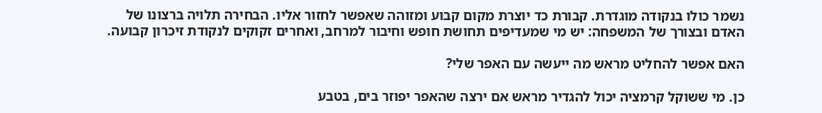נשמר כולו בנקודה מוגדרת. קבורת כד יוצרת מקום קבוע ומזוהה שאפשר לחזור אליו. הבחירה תלויה ברצונו של האדם ובצורך של המשפחה: יש מי שמעדיפים תחושת חופש וחיבור למרחב, ואחרים זקוקים לנקודת זיכרון קבועה.

האם אפשר להחליט מראש מה ייעשה עם האפר שלי?

כן. מי ששוקל קרמציה יכול להגדיר מראש אם ירצה שהאפר יפוזר בים, בטבע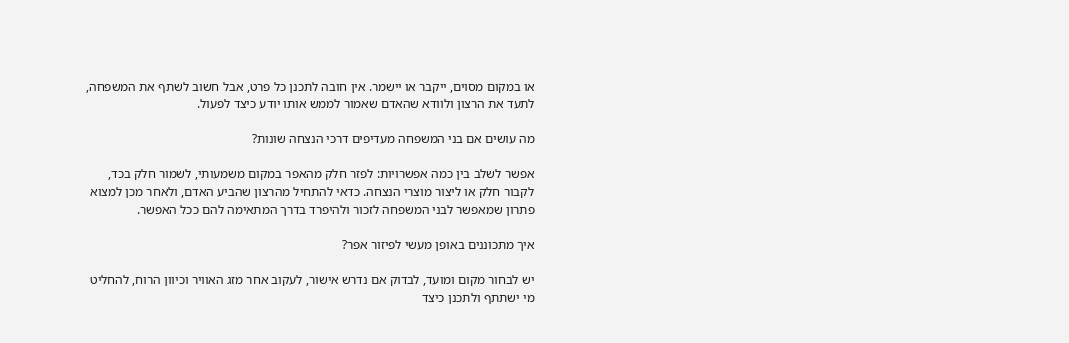או במקום מסוים, ייקבר או יישמר. אין חובה לתכנן כל פרט, אבל חשוב לשתף את המשפחה, לתעד את הרצון ולוודא שהאדם שאמור לממש אותו יודע כיצד לפעול.

מה עושים אם בני המשפחה מעדיפים דרכי הנצחה שונות?

אפשר לשלב בין כמה אפשרויות: לפזר חלק מהאפר במקום משמעותי, לשמור חלק בכד, לקבור חלק או ליצור מוצרי הנצחה. כדאי להתחיל מהרצון שהביע האדם, ולאחר מכן למצוא פתרון שמאפשר לבני המשפחה לזכור ולהיפרד בדרך המתאימה להם ככל האפשר.

איך מתכוננים באופן מעשי לפיזור אפר?

יש לבחור מקום ומועד, לבדוק אם נדרש אישור, לעקוב אחר מזג האוויר וכיוון הרוח, להחליט מי ישתתף ולתכנן כיצד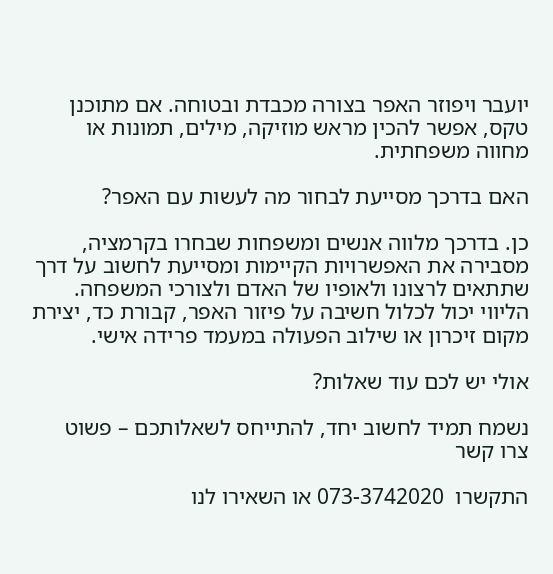יועבר ויפוזר האפר בצורה מכבדת ובטוחה. אם מתוכנן טקס, אפשר להכין מראש מוזיקה, מילים, תמונות או מחווה משפחתית.

האם בדרכך מסייעת לבחור מה לעשות עם האפר?

כן. בדרכך מלווה אנשים ומשפחות שבחרו בקרמציה, מסבירה את האפשרויות הקיימות ומסייעת לחשוב על דרך שתתאים לרצונו ולאופיו של האדם ולצורכי המשפחה. הליווי יכול לכלול חשיבה על פיזור האפר, קבורת כד, יצירת מקום זיכרון או שילוב הפעולה במעמד פרידה אישי.

אולי יש לכם עוד שאלות?

נשמח תמיד לחשוב יחד, להתייחס לשאלותכם – פשוט צרו קשר

התקשרו  073-3742020 או השאירו לנו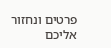פרטים ונחזור אליכם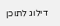דילוג לתוכן